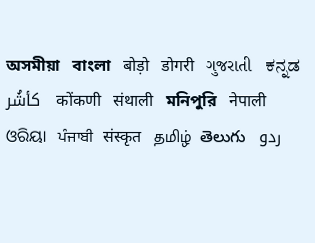অসমীয়া   বাংলা   बोड़ो   डोगरी   ગુજરાતી   ಕನ್ನಡ   كأشُر   कोंकणी   संथाली   মনিপুরি   नेपाली   ଓରିୟା   ਪੰਜਾਬੀ   संस्कृत   தமிழ்  తెలుగు   ردو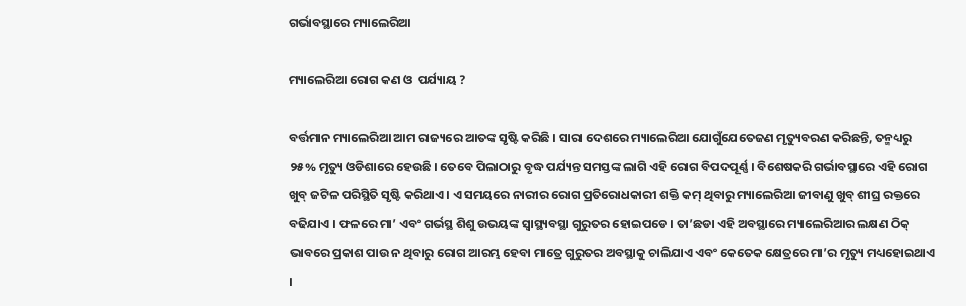ଗର୍ଭାବସ୍ଥାରେ ମ୍ୟାଲେରିଆ

ମ୍ୟାଲେରିଆ ରୋଗ କଣ ଓ  ପର୍ଯ୍ୟାୟ ?

ବର୍ତ୍ତମାନ ମ୍ୟାଲେରିଆ ଆମ ରାଜ୍ୟରେ ଆତଙ୍କ ସୃଷ୍ଟି କରିଛି । ସାରା ଦେଶରେ ମ୍ୟାଲେରିଆ ଯୋଗୁଁଯେତେଜଣ ମୃତ୍ୟୁବରଣ କରିଛନ୍ତି, ତନ୍ମଧ୍ୟରୁ ୨୫% ମୃତ୍ୟୁ ଓଡିଶାରେ ହେଉଛି । ତେବେ ପିଲାଠାରୁ ବୃଦ୍ଧ ପର୍ଯ୍ୟନ୍ତ ସମସ୍ତଙ୍କ ଲାଗି ଏହି ରୋଗ ବିପଦପୂର୍ଣ୍ଣ । ବିଶେଷକରି ଗର୍ଭାବସ୍ଥାରେ ଏହି ରୋଗ ଖୁବ୍ ଜଟିଳ ପରିସ୍ଥିତି ସୃଷ୍ଟି କରିଥାଏ । ଏ ସମୟରେ ନାରୀର ରୋଗ ପ୍ରତିରୋଧକାରୀ ଶକ୍ତି କମ୍ ଥିବାରୁ ମ୍ୟାଲେରିଆ ଜୀବାଣୁ ଖୁବ୍ ଶୀଘ୍ର ରକ୍ତରେ ବଢିଯାଏ । ଫଳରେ ମା’ ଏବଂ ଗର୍ଭସ୍ଥ ଶିଶୁ ଉଭୟଙ୍କ ସ୍ୱାସ୍ଥ୍ୟବସ୍ଥା ଗୁରୁତର ହୋଇପଡେ । ତା’ଛଡା ଏହି ଅବସ୍ଥାରେ ମ୍ୟାଲେରିଆର ଲକ୍ଷଣ ଠିକ୍ ଭାବରେ ପ୍ରକାଶ ପାଉ ନ ଥିବାରୁ ରୋଗ ଆରମ୍ଭ ହେବା ମାତ୍ରେ ଗୁରୁତର ଅବସ୍ଥାକୁ ଚାଲିଯାଏ ଏବଂ କେତେକ କ୍ଷେତ୍ରରେ ମା’ର ମୃତ୍ୟୁ ମଧ୍ୟହୋଇଥାଏ ।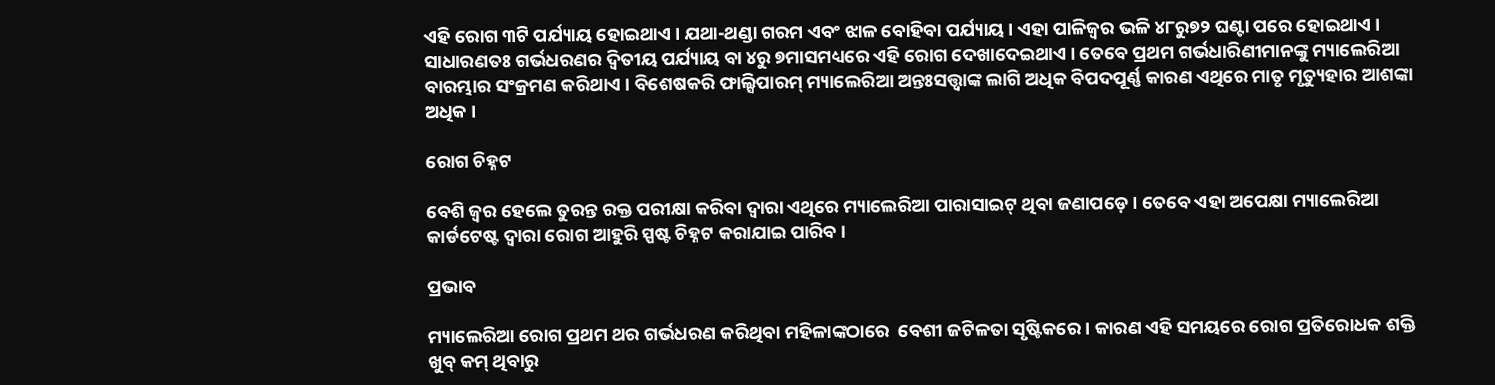ଏହି ରୋଗ ୩ଟି ପର୍ଯ୍ୟାୟ ହୋଇଥାଏ । ଯଥା-ଥଣ୍ଡା ଗରମ ଏବଂ ଝାଳ ବୋହିବା ପର୍ଯ୍ୟାୟ । ଏହା ପାଳିଜ୍ଵର ଭଳି ୪୮ରୁ୭୨ ଘଣ୍ଟା ପରେ ହୋଇଥାଏ । ସାଧାରଣତଃ ଗର୍ଭଧରଣର ଦ୍ଵିତୀୟ ପର୍ଯ୍ୟାୟ ବା ୪ରୁ ୭ମାସମଧ୍ୟରେ ଏହି ରୋଗ ଦେଖାଦେଇଥାଏ । ତେବେ ପ୍ରଥମ ଗର୍ଭଧାରିଣୀମାନଙ୍କୁ ମ୍ୟାଲେରିଆ ବାରମ୍ଭାର ସଂକ୍ରମଣ କରିଥାଏ । ବିଶେଷକରି ଫାଲ୍ସିପାରମ୍ ମ୍ୟାଲେରିଆ ଅନ୍ତଃସତ୍ତ୍ଵାଙ୍କ ଲାଗି ଅଧିକ ବିପଦପୂର୍ଣ୍ଣ କାରଣ ଏଥିରେ ମାତୃ ମୃତ୍ୟୁହାର ଆଶଙ୍କା ଅଧିକ ।

ରୋଗ ଚିହ୍ନଟ

ବେଶି ଜ୍ଵର ହେଲେ ତୁରନ୍ତ ରକ୍ତ ପରୀକ୍ଷା କରିବା ଦ୍ଵାରା ଏଥିରେ ମ୍ୟାଲେରିଆ ପାରାସାଇଟ୍ ଥିବା ଜଣାପଡ଼େ । ତେବେ ଏହା ଅପେକ୍ଷା ମ୍ୟାଲେରିଆ କାର୍ଡଟେଷ୍ଟ ଦ୍ଵାରା ରୋଗ ଆହୁରି ସ୍ପଷ୍ଟ ଚିହ୍ନଟ କରାଯାଇ ପାରିବ ।

ପ୍ରଭାବ

ମ୍ୟାଲେରିଆ ରୋଗ ପ୍ରଥମ ଥର ଗର୍ଭଧରଣ କରିଥିବା ମହିଳାଙ୍କଠାରେ  ବେଶୀ ଜଟିଳତା ସୃଷ୍ଟିକରେ । କାରଣ ଏହି ସମୟରେ ରୋଗ ପ୍ରତିରୋଧକ ଶକ୍ତି ଖୁବ୍ କମ୍ ଥିବାରୁ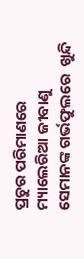ପ୍ରଚୁର ପରିମାଣରେ ମ୍ୟାଲେରିଆ ଜୀବାଣୁ ସେମାନଙ୍କ ଗର୍ଭଫୁଲରେ  ଖୁନ୍ଦି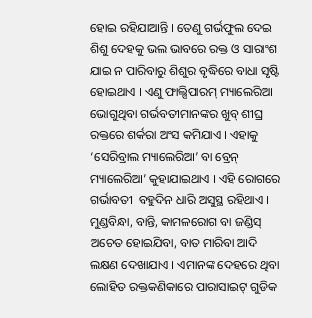ହୋଇ ରହିଯାଆନ୍ତି । ତେଣୁ ଗର୍ଭଫୁଲ ଦେଇ ଶିଶୁ ଦେହକୁ ଭଲ ଭାବରେ ରକ୍ତ ଓ ସାରାଂଶ ଯାଇ ନ ପାରିବାରୁ ଶିଶୁର ବୃଦ୍ଧିରେ ବାଧା ସୃଷ୍ଟି ହୋଇଥାଏ । ଏଣୁ ଫାଲ୍ସିପାରମ୍ ମ୍ୟାଲେରିଆ ଭୋଗୁଥିବା ଗର୍ଭବତୀମାନଙ୍କର ଖୁବ୍ ଶୀଘ୍ର ରକ୍ତରେ ଶର୍କରା ଅଂସ କମିଯାଏ । ଏହାକୁ ‘ସେରିବ୍ରାଲ ମ୍ୟାଲେରିଆ’ ବା ବ୍ରେନ୍ ମ୍ୟାଲେରିଆ’ କୁହାଯାଇଥାଏ । ଏହି ରୋଗରେ ଗର୍ଭାବତୀ  ବହୁଦିନ ଧାରି ଅସୁସ୍ଥ ରହିଥାଏ । ମୁଣ୍ଡବିନ୍ଧା, ବାନ୍ତି, କାମଳରୋଗ ବା ଜଣ୍ଡିସ୍ ଅଚେତ ହୋଇଯିବା, ବାତ ମାରିବା ଆଦି ଲକ୍ଷଣ ଦେଖାଯାଏ । ଏମାନଙ୍କ ଦେହରେ ଥିବା ଲୋହିତ ରକ୍ତକଣିକାରେ ପାରାସାଇଟ୍ ଗୁଡିକ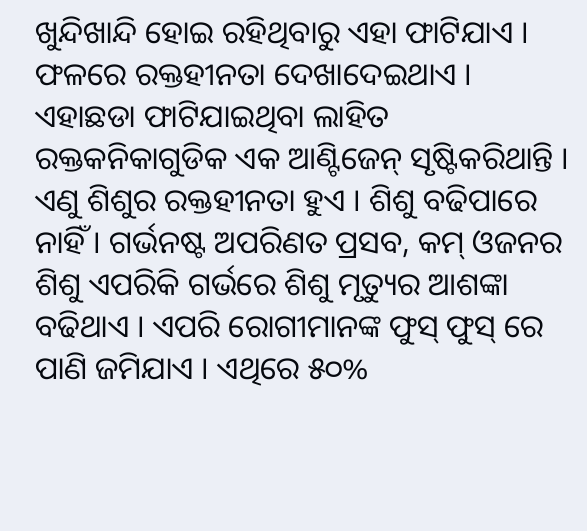ଖୁନ୍ଦିଖାନ୍ଦି ହୋଇ ରହିଥିବାରୁ ଏହା ଫାଟିଯାଏ । ଫଳରେ ରକ୍ତହୀନତା ଦେଖାଦେଇଥାଏ । ଏହାଛଡା ଫାଟିଯାଇଥିବା ଲାହିତ ରକ୍ତକନିକାଗୁଡିକ ଏକ ଆଣ୍ଟିଜେନ୍ ସୃଷ୍ଟିକରିଥାନ୍ତି । ଏଣୁ ଶିଶୁର ରକ୍ତହୀନତା ହୁଏ । ଶିଶୁ ବଢିପାରେ ନାହିଁ । ଗର୍ଭନଷ୍ଟ ଅପରିଣତ ପ୍ରସବ, କମ୍ ଓଜନର ଶିଶୁ ଏପରିକି ଗର୍ଭରେ ଶିଶୁ ମୃତ୍ୟୁର ଆଶଙ୍କା ବଢିଥାଏ । ଏପରି ରୋଗୀମାନଙ୍କ ଫୁସ୍ ଫୁସ୍ ରେ ପାଣି ଜମିଯାଏ । ଏଥିରେ ୫୦%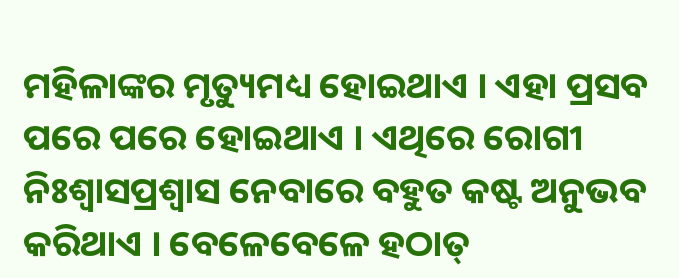ମହିଳାଙ୍କର ମୃତ୍ୟୁମଧ୍ୟ ହୋଇଥାଏ । ଏହା ପ୍ରସବ ପରେ ପରେ ହୋଇଥାଏ । ଏଥିରେ ରୋଗୀ ନିଃଶ୍ଵାସପ୍ରଶ୍ଵାସ ନେବାରେ ବହୁତ କଷ୍ଟ ଅନୁଭବ କରିଥାଏ । ବେଳେବେଳେ ହଠାତ୍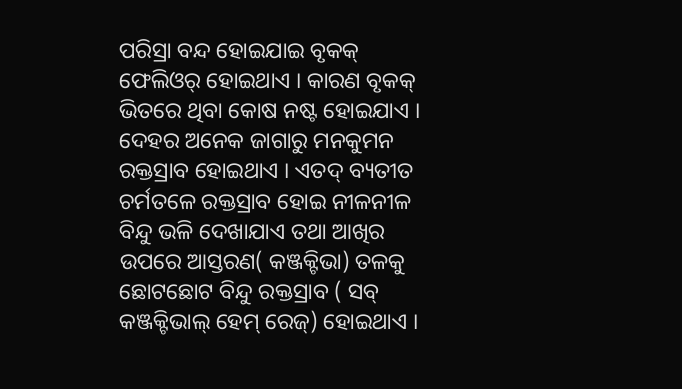ପରିସ୍ରା ବନ୍ଦ ହୋଇଯାଇ ବୃକକ୍ ଫେଲିଓର୍ ହୋଇଥାଏ । କାରଣ ବୃକକ୍ ଭିତରେ ଥିବା କୋଷ ନଷ୍ଟ ହୋଇଯାଏ । ଦେହର ଅନେକ ଜାଗାରୁ ମନକୁମନ ରକ୍ତସ୍ରାବ ହୋଇଥାଏ । ଏତଦ୍ ବ୍ୟତୀତ ଚର୍ମତଳେ ରକ୍ତସ୍ରାବ ହୋଇ ନୀଳନୀଳ ବିନ୍ଦୁ ଭଳି ଦେଖାଯାଏ ତଥା ଆଖିର ଉପରେ ଆସ୍ତରଣ( କଞ୍ଜକ୍ଟିଭା) ତଳକୁ ଛୋଟଛୋଟ ବିନ୍ଦୁ ରକ୍ତସ୍ରାବ ( ସବ୍ କଞ୍ଜକ୍ଟିଭାଲ୍ ହେମ୍ ରେଜ୍) ହୋଇଥାଏ ।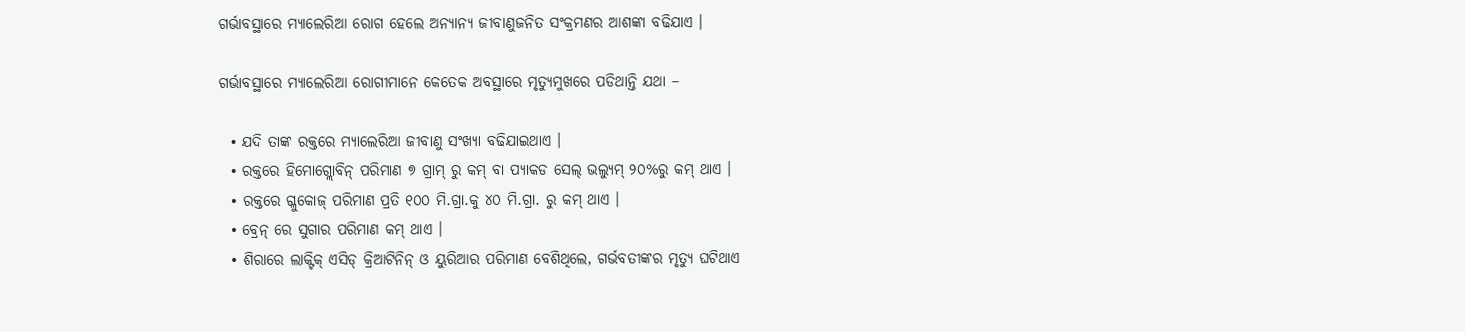ଗର୍ଭାବସ୍ଥାରେ ମ୍ୟାଲେରିଆ ରୋଗ ହେଲେ ଅନ୍ୟାନ୍ୟ ଜୀବାଣୁଜନିତ ସଂକ୍ରମଣର ଆଶଙ୍କା ବଢିଯାଏ ।

ଗର୍ଭାବସ୍ଥାରେ ମ୍ୟାଲେରିଆ ରୋଗୀମାନେ କେତେକ ଅବସ୍ଥାରେ ମୃତ୍ୟୁମୁଖରେ ପଡିଥାନ୍ତି ଯଥା –

  • ଯଦି ତାଙ୍କ ରକ୍ତରେ ମ୍ୟାଲେରିଆ ଜୀବାଣୁ ସଂଖ୍ୟା ବଢିଯାଇଥାଏ ।
  • ରକ୍ତରେ ହିମୋଗ୍ଲୋବିନ୍ ପରିମାଣ ୭ ଗ୍ରାମ୍ ରୁ କମ୍ ବା ପ୍ୟାକଡ ସେଲ୍ ଭଲ୍ୟୁମ୍ ୨୦%ରୁ କମ୍ ଥାଏ ।
  • ରକ୍ତରେ ଗ୍ଳୁକୋଜ୍ ପରିମାଣ ପ୍ରତି ୧୦୦ ମି.ଗ୍ରା.କୁ ୪୦ ମି.ଗ୍ରା. ରୁ କମ୍ ଥାଏ ।
  • ବ୍ରେନ୍ ରେ ସୁଗାର ପରିମାଣ କମ୍ ଥାଏ ।
  • ଶିରାରେ ଲାକ୍ଟିକ୍ ଏସିଡ୍ କ୍ରିଆଟିନିନ୍ ଓ ୟୁରିଆର ପରିମାଣ ବେଶିଥିଲେ, ଗର୍ଭବତୀଙ୍କର ମୃତ୍ୟୁ ଘଟିଥାଏ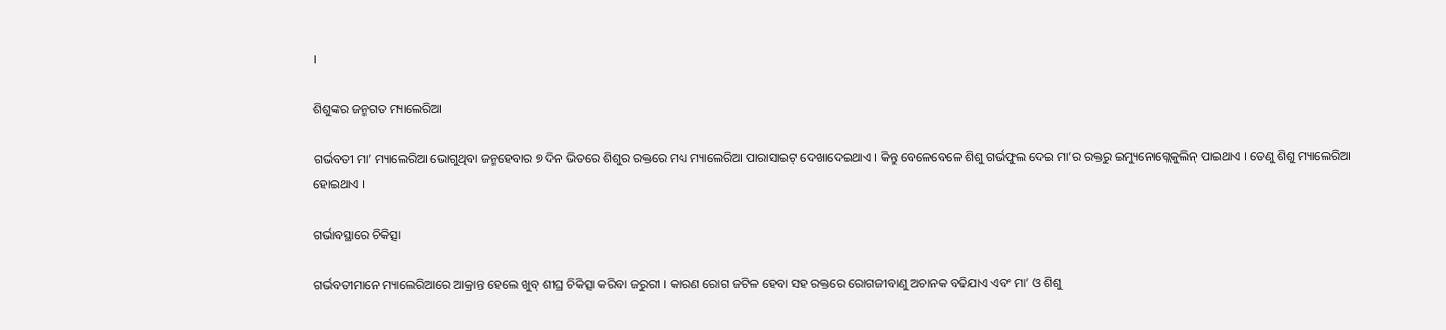।

ଶିଶୁଙ୍କର ଜନ୍ମଗତ ମ୍ୟାଲେରିଆ

ଗର୍ଭବତୀ ମା’ ମ୍ୟାଲେରିଆ ଭୋଗୁଥିବା ଜନ୍ମହେବାର ୭ ଦିନ ଭିତରେ ଶିଶୁର ରକ୍ତରେ ମଧ୍ୟ ମ୍ୟାଲେରିଆ ପାରାସାଇଟ୍ ଦେଖାଦେଇଥାଏ । କିନ୍ତୁ ବେଳେବେଳେ ଶିଶୁ ଗର୍ଭଫୁଲ ଦେଇ ମା’ର ରକ୍ତରୁ ଇମ୍ୟୁନୋଗ୍ଲେକୁଲିନ୍ ପାଇଥାଏ । ତେଣୁ ଶିଶୁ ମ୍ୟାଲେରିଆ ହୋଇଥାଏ ।

ଗର୍ଭାବସ୍ଥାରେ ଚିକିତ୍ସା

ଗର୍ଭବତୀମାନେ ମ୍ୟାଲେରିଆରେ ଆକ୍ରାନ୍ତ ହେଲେ ଖୁବ୍ ଶୀଘ୍ର ଚିକିତ୍ସା କରିବା ଜରୁରୀ । କାରଣ ରୋଗ ଜଟିଳ ହେବା ସହ ରକ୍ତରେ ରୋଗଜୀବାଣୁ ଅଚାନକ ବଢିଯାଏ ଏବଂ ମା’ ଓ ଶିଶୁ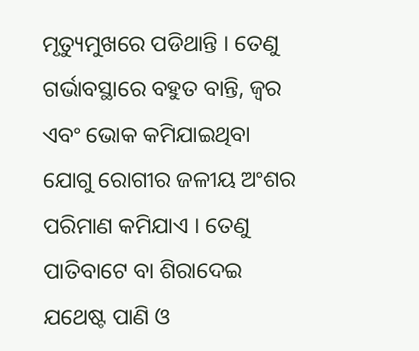ମୃତ୍ୟୁମୁଖରେ ପଡିଥାନ୍ତି । ତେଣୁ ଗର୍ଭାବସ୍ଥାରେ ବହୁତ ବାନ୍ତି, ଜ୍ଵର ଏବଂ ଭୋକ କମିଯାଇଥିବା ଯୋଗୁ ରୋଗୀର ଜଳୀୟ ଅଂଶର ପରିମାଣ କମିଯାଏ । ତେଣୁ ପାତିବାଟେ ବା ଶିରାଦେଇ ଯଥେଷ୍ଟ ପାଣି ଓ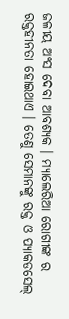ଜଳୀୟ ଅଂସ ଦେବା ଆବଶ୍ୟକ । ମ୍ୟାଲେରିଆ ରୋଗୀଙ୍କ ର ରକ୍ତହୀନତା ହୋଇଥାଏ । ତେଣୁ ସେମାନଙ୍କୁ ରକ୍ତ ଓ ପ୍ୟାକଡସେଲ୍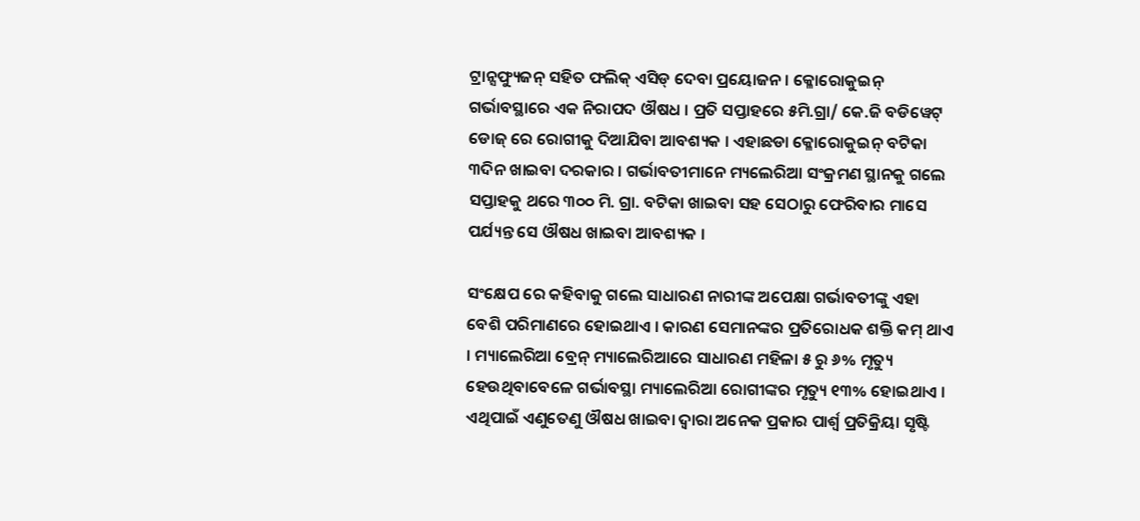ଟ୍ରାନ୍ସଫ୍ୟୁଜନ୍ ସହିତ ଫଲିକ୍ ଏସିଡ୍ ଦେବା ପ୍ରୟୋଜନ । କ୍ଳୋରୋକୁଇନ୍ ଗର୍ଭାବସ୍ଥାରେ ଏକ ନିରାପଦ ଔଷଧ । ପ୍ରତି ସପ୍ତାହରେ ୫ମି.ଗ୍ରା/ କେ.ଜି ବଡିୱେଟ୍ ଡୋଜ୍ ରେ ରୋଗୀକୁ ଦିଆଯିବା ଆବଶ୍ୟକ । ଏହାଛଡା କ୍ଳୋରୋକୁଇନ୍ ବଟିକା ୩ଦିନ ଖାଇବା ଦରକାର । ଗର୍ଭାବତୀମାନେ ମ୍ୟଲେରିଆ ସଂକ୍ରମଣ ସ୍ଥାନକୁ ଗଲେ ସପ୍ତାହକୁ ଥରେ ୩୦୦ ମି. ଗ୍ରା. ବଟିକା ଖାଇବା ସହ ସେଠାରୁ ଫେରିବାର ମାସେ ପର୍ଯ୍ୟନ୍ତ ସେ ଔଷଧ ଖାଇବା ଆବଶ୍ୟକ ।

ସଂକ୍ଷେପ ରେ କହିବାକୁ ଗଲେ ସାଧାରଣ ନାରୀଙ୍କ ଅପେକ୍ଷା ଗର୍ଭାବତୀଙ୍କୁ ଏହା ବେଶି ପରିମାଣରେ ହୋଇଥାଏ । କାରଣ ସେମାନଙ୍କର ପ୍ରତିରୋଧକ ଶକ୍ତି କମ୍ ଥାଏ । ମ୍ୟାଲେରିଆ ବ୍ରେନ୍ ମ୍ୟାଲେରିଆରେ ସାଧାରଣ ମହିଳା ୫ ରୁ ୬% ମୃତ୍ୟୁ ହେଉଥିବାବେଳେ ଗର୍ଭାବସ୍ଥା ମ୍ୟାଲେରିଆ ରୋଗୀଙ୍କର ମୃତ୍ୟୁ ୧୩% ହୋଇଥାଏ । ଏଥିପାଇଁ ଏଣୁତେଣୁ ଔଷଧ ଖାଇବା ଦ୍ଵାରା ଅନେକ ପ୍ରକାର ପାର୍ଶ୍ଵ ପ୍ରତିକ୍ରିୟା ସୃଷ୍ଟି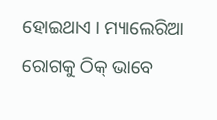ହୋଇଥାଏ । ମ୍ୟାଲେରିଆ ରୋଗକୁ ଠିକ୍ ଭାବେ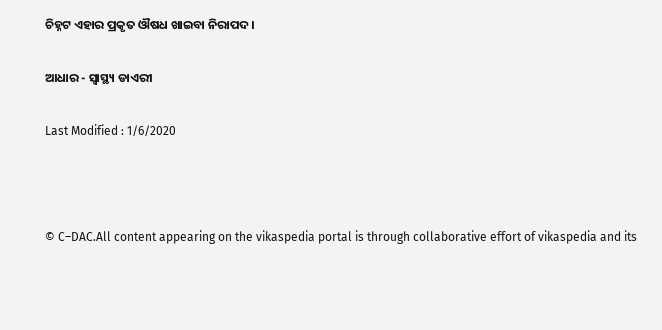ଚିହ୍ନଟ ଏହାର ପ୍ରକୃତ ଔଷଧ ଖାଇବା ନିରାପଦ ।

ଆଧାର - ସ୍ୱାସ୍ଥ୍ୟ ଡାଏରୀ

Last Modified : 1/6/2020



© C–DAC.All content appearing on the vikaspedia portal is through collaborative effort of vikaspedia and its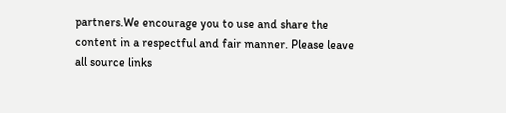partners.We encourage you to use and share the content in a respectful and fair manner. Please leave all source links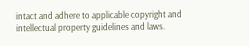intact and adhere to applicable copyright and intellectual property guidelines and laws.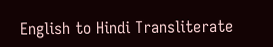English to Hindi Transliterate